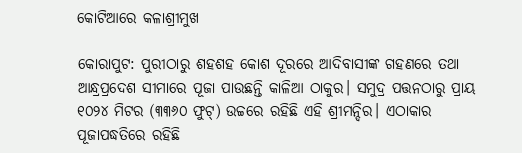କୋଟିଆରେ କଳାଶ୍ରୀମୁଖ

କୋରାପୁଟ: ପୁରୀଠାରୁ ଶହଶହ କୋଶ ଦୂରରେ ଆଦିବାସୀଙ୍କ ଗହଣରେ ତଥା ଆନ୍ଧ୍ରପ୍ରଦେଶ ସୀମାରେ ପୂଜା ପାଉଛନ୍ତି କାଳିଆ ଠାକୁର। ସମୁଦ୍ର ପତ୍ତନଠାରୁ ପ୍ରାୟ ୧୦୨୪ ମିଟର (୩୩୬୦ ଫୁଟ୍‌) ଉଚ୍ଚରେ ରହିଛି ଏହି ଶ୍ରୀମନ୍ଦିର। ଏଠାକାର ପୂଜାପଦ୍ଧତିରେ ରହିଛି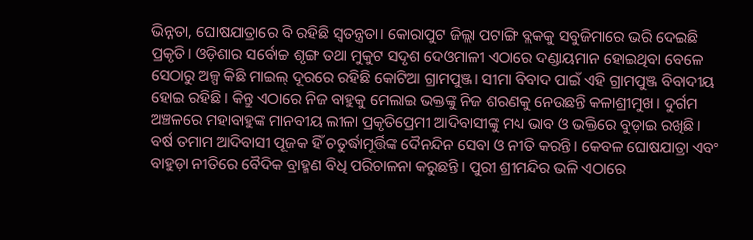ଭିନ୍ନତା, ଘୋଷଯାତ୍ରାରେ ବି ରହିଛି ସ୍ବତନ୍ତ୍ରତା। କୋରାପୁଟ ଜିଲ୍ଲା ପଟାଙ୍ଗି ବ୍ଲକକୁ ସବୁଜିମାରେ ଭରି ଦେଇଛି ପ୍ରକୃତି। ଓଡ଼ିଶାର ସର୍ବୋଚ୍ଚ ଶୃଙ୍ଗ ତଥା ମୁକୁଟ ସଦୃଶ ଦେଓମାଳୀ ଏଠାରେ ଦଣ୍ଡାୟମାନ ହୋଇଥିବା ବେଳେ ସେଠାରୁ ଅଳ୍ପ କିଛି ମାଇଲ୍‌ ଦୂରରେ ରହିଛି କୋଟିଆ ଗ୍ରାମପୁଞ୍ଜ। ସୀମା ବିବାଦ ପାଇଁ ଏହି ଗ୍ରାମପୁଞ୍ଜ ବିବାଦୀୟ ହୋଇ ରହିଛି। କିନ୍ତୁ ଏଠାରେ ନିଜ ବାହୁକୁ ମେଲାଇ ଭକ୍ତଙ୍କୁ ନିଜ ଶରଣକୁ ନେଉଛନ୍ତି କଳାଶ୍ରୀମୁଖ। ଦୁର୍ଗମ ଅଞ୍ଚଳରେ ମହାବାହୁଙ୍କ ମାନବୀୟ ଲୀଳା ପ୍ରକୃତିପ୍ରେମୀ ଆଦିବାସୀଙ୍କୁ ମଧ୍ୟ ଭାବ ଓ ଭକ୍ତିରେ ବୁଡ଼ାଇ ରଖିଛି। ବର୍ଷ ତମାମ ଆଦିବାସୀ ପୂଜକ ହିଁ ଚତୁର୍ଦ୍ଧାମୂର୍ତ୍ତିଙ୍କ ଦୈନନ୍ଦିନ ସେବା ଓ ନୀତି କରନ୍ତି। କେବଳ ଘୋଷଯାତ୍ରା ଏବଂ ବାହୁଡ଼ା ନୀତିରେ ବୈଦିକ ବ୍ରାହ୍ମଣ ବିଧି ପରିଚାଳନା କରୁଛନ୍ତି। ପୁରୀ ଶ୍ରୀମନ୍ଦିର ଭଳି ଏଠାରେ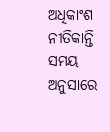ଅଧିକାଂଶ ନୀତିକାନ୍ତି ସମୟ ଅନୁସାରେ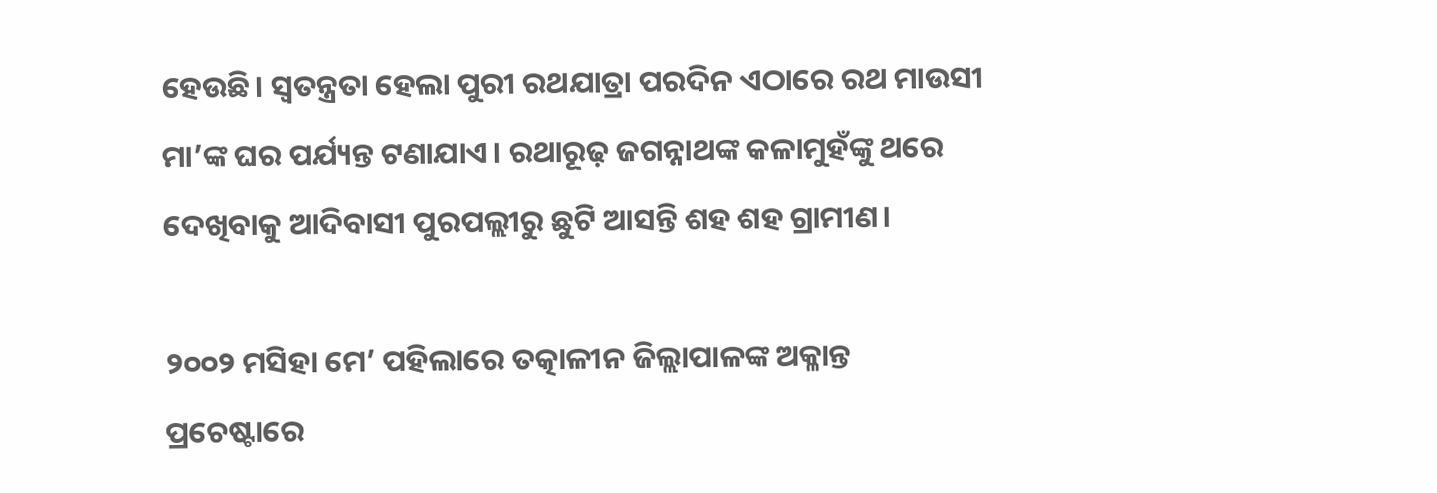ହେଉଛି। ସ୍ବତନ୍ତ୍ରତା ହେଲା ପୁରୀ ରଥଯାତ୍ରା ପରଦିନ ଏଠାରେ ରଥ ମାଉସୀ ମା’ଙ୍କ ଘର ପର୍ଯ୍ୟନ୍ତ ଟଣାଯାଏ। ରଥାରୂଢ଼ ଜଗନ୍ନାଥଙ୍କ କଳାମୁହଁଙ୍କୁ ଥରେ ଦେଖିବାକୁ ଆଦିବାସୀ ପୁରପଲ୍ଲୀରୁ ଛୁଟି ଆସନ୍ତି ଶହ ଶହ ଗ୍ରାମୀଣ।

୨୦୦୨ ମସିହା ମେ’ ପହିଲାରେ ତତ୍କାଳୀନ ଜିଲ୍ଲାପାଳଙ୍କ ଅକ୍ଳାନ୍ତ ପ୍ରଚେଷ୍ଟାରେ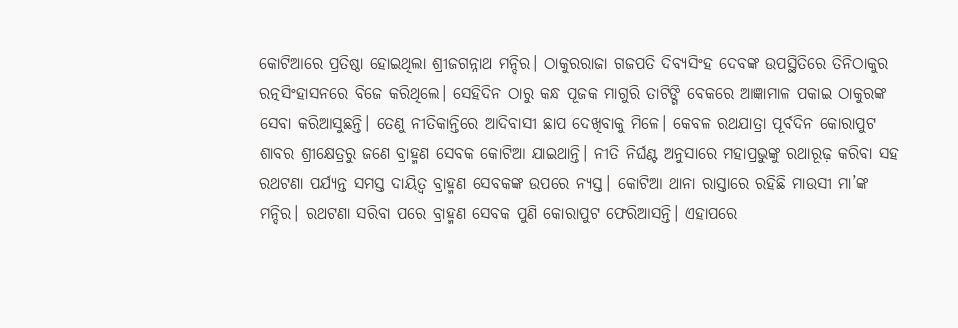କୋଟିଆରେ ପ୍ରତି‌ଷ୍ଠା ହୋଇଥିଲା ଶ୍ରୀଜଗନ୍ନାଥ ମନ୍ଦିର। ଠାକୁରରାଜା ଗଜପତି ଦିବ୍ୟସିଂହ ଦେବଙ୍କ ଉପସ୍ଥିତିରେ ତିନିଠାକୁର ରତ୍ନସିଂହାସନରେ ବିଜେ କରିଥିଲେ। ସେହିଦିନ ଠାରୁ କନ୍ଧ ପୂଜକ ମାଗୁରି ତାଟିଙ୍ଗି ବେକରେ ଆଜ୍ଞାମାଳ ପକାଇ ଠାକୁରଙ୍କ ସେବା କରିଆସୁଛନ୍ତି। ତେଣୁ ନୀତିକାନ୍ତିରେ ଆଦିବାସୀ ଛାପ ଦେଖିବାକୁ ମିଳେ। କେବଳ ରଥଯାତ୍ରା ପୂର୍ବଦିନ କୋରାପୁଟ ଶାବର ଶ୍ରୀକ୍ଷେତ୍ରରୁ ଜଣେ ବ୍ରାହ୍ମଣ ସେବକ କୋଟିଆ ଯାଇଥାନ୍ତି। ନୀତି ନିର୍ଘଣ୍ଟ ଅନୁସାରେ ମହାପ୍ରଭୁଙ୍କୁ ରଥାରୂଢ଼ କରିବା ସହ ରଥଟଣା ପର୍ଯ୍ୟନ୍ତ ସମସ୍ତ ଦାୟିତ୍ବ ବ୍ରାହ୍ମଣ ସେବକଙ୍କ ଉପ‌ରେ ନ୍ୟସ୍ତ। କୋଟିଆ ଥାନା ରାସ୍ତାରେ ରହିଛି ମାଉସୀ ମା’ଙ୍କ ମନ୍ଦିର। ରଥଟଣା ସରିବା ପରେ ବ୍ରାହ୍ମଣ ସେବକ ପୁଣି କୋରାପୁଟ ଫେରିଆସନ୍ତି। ଏହାପରେ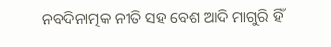ନବଦିନାତ୍ମକ ନୀତି ସହ ବେଶ ଆଦି ମାଗୁରି ହିଁ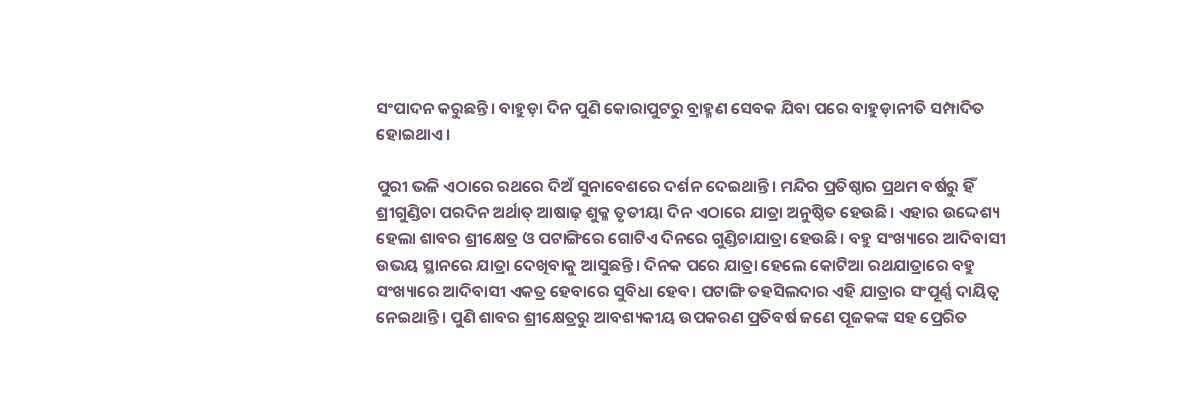ସଂପାଦନ କରୁଛନ୍ତି। ବାହୁଡ଼ା ଦିନ ପୁଣି କୋରାପୁଟରୁ ବ୍ରାହ୍ମଣ ସେବକ ଯିବା ପରେ ବାହୁଡ଼ାନୀତି ସମ୍ପାଦିତ ହୋଇଥାଏ।

ପୁରୀ ଭଳି ଏଠାରେ ରଥରେ ଦିଅଁ ସୁନାବେଶରେ ଦର୍ଶନ ଦେଇଥାନ୍ତି। ମନ୍ଦିର ପ୍ରତିଷ୍ଠାର ପ୍ରଥମ ବର୍ଷରୁ ହିଁ ଶ୍ରୀଗୁଣ୍ଡିଚା ପରଦିନ ଅର୍ଥାତ୍‌ ଆଷାଢ଼ ଶୁକ୍ଳ ତୃତୀୟା ଦିନ ଏଠାରେ ଯାତ୍ରା ଅନୁଷ୍ଠିତ ହେଉଛି। ଏହାର ଉଦ୍ଦେଶ୍ୟ ହେଲା ଶାବର ଶ୍ରୀକ୍ଷେତ୍ର ଓ ପଟାଙ୍ଗିରେ ଗୋଟିଏ ଦିନରେ ଗୁଣ୍ଡିଚାଯାତ୍ରା ହେଉଛି। ବହୁ ସଂଖ୍ୟାରେ ଆଦିବାସୀ ଉଭୟ ସ୍ଥାନରେ ଯାତ୍ରା ଦେଖିବାକୁ ଆସୁଛନ୍ତି। ଦିନକ ପରେ ଯାତ୍ରା ହେଲେ କୋଟିଆ ରଥଯାତ୍ରାରେ ବହୁ ସଂଖ୍ୟାରେ ଆଦିବାସୀ ଏକତ୍ର ହେବାରେ ସୁବିଧା ହେବ। ପଟାଙ୍ଗି ତହସିଲଦାର ଏହି ଯାତ୍ରାର ସଂପୂର୍ଣ୍ଣ ଦାୟିତ୍ୱ ନେଇଥାନ୍ତି। ପୁଣି ଶାବର ଶ୍ରୀକ୍ଷେତ୍ରରୁ ଆବଶ୍ୟକୀୟ ଉପକରଣ ପ୍ରତିବର୍ଷ ଜଣେ ପୂଜକଙ୍କ ସହ ପ୍ରେରିତ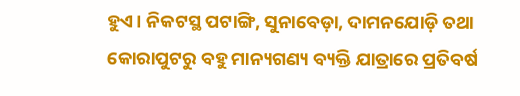ହୁଏ। ନିକଟସ୍ଥ ପଟାଙ୍ଗି, ସୁନାବେଡ଼ା, ଦାମନଯୋଡ଼ି ତଥା କୋରାପୁଟରୁ ବହୁ ମାନ୍ୟଗଣ୍ୟ ବ୍ୟକ୍ତି ଯାତ୍ରାରେ ପ୍ରତିବର୍ଷ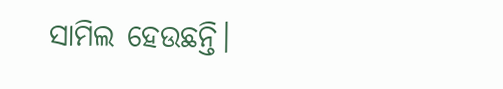ସାମିଲ ହେଉଛନ୍ତି।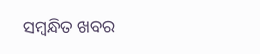ସମ୍ବନ୍ଧିତ ଖବର